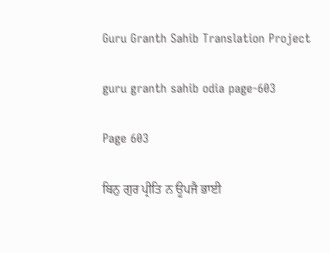Guru Granth Sahib Translation Project

guru granth sahib odia page-603

Page 603

ਬਿਨੁ ਗੁਰ ਪ੍ਰੀਤਿ ਨ ਊਪਜੈ ਭਾਈ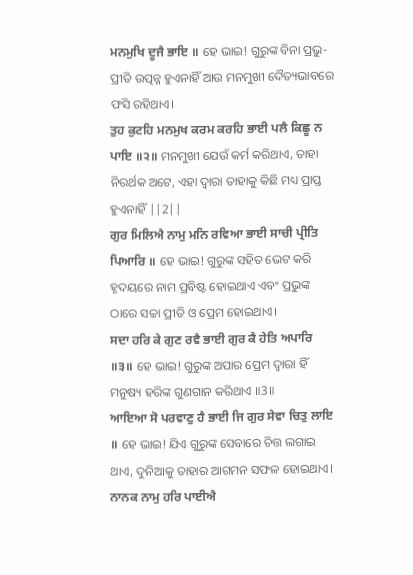ਮਨਮੁਖਿ ਦੂਜੈ ਭਾਇ ॥ ହେ ଭାଇ! ଗୁରୁଙ୍କ ବିନା ପ୍ରଭୁ-ପ୍ରୀତି ଉତ୍ପନ୍ନ ହୁଏନାହିଁ ଆଉ ମନମୁଖୀ ଦୈତ୍ୟଭାବରେ ଫସି ରହିଥାଏ।
ਤੁਹ ਕੁਟਹਿ ਮਨਮੁਖ ਕਰਮ ਕਰਹਿ ਭਾਈ ਪਲੈ ਕਿਛੂ ਨ ਪਾਇ ॥੨॥ ମନମୁଖୀ ଯେଉଁ କର୍ମ କରିଥାଏ, ତାହା ନିରର୍ଥକ ଅଟେ, ଏହା ଦ୍ଵାରା ତାହାକୁ କିଛି ମଧ୍ୟ ପ୍ରାପ୍ତ ହୁଏନାହିଁ ||2||
ਗੁਰ ਮਿਲਿਐ ਨਾਮੁ ਮਨਿ ਰਵਿਆ ਭਾਈ ਸਾਚੀ ਪ੍ਰੀਤਿ ਪਿਆਰਿ ॥ ହେ ଭାଇ! ଗୁରୁଙ୍କ ସହିତ ଭେଟ କରି ହୃଦୟରେ ନାମ ପ୍ରବିଷ୍ଟ ହୋଇଥାଏ ଏବଂ ପ୍ରଭୁଙ୍କ ଠାରେ ସଚ୍ଚା ପ୍ରୀତି ଓ ପ୍ରେମ ହୋଇଥାଏ।
ਸਦਾ ਹਰਿ ਕੇ ਗੁਣ ਰਵੈ ਭਾਈ ਗੁਰ ਕੈ ਹੇਤਿ ਅਪਾਰਿ ॥੩॥ ହେ ଭାଇ! ଗୁରୁଙ୍କ ଅପାର ପ୍ରେମ ଦ୍ଵାରା ହିଁ ମନୁଷ୍ୟ ହରିଙ୍କ ଗୁଣଗାନ କରିଥାଏ ॥3॥
ਆਇਆ ਸੋ ਪਰਵਾਣੁ ਹੈ ਭਾਈ ਜਿ ਗੁਰ ਸੇਵਾ ਚਿਤੁ ਲਾਇ ॥ ହେ ଭାଇ! ଯିଏ ଗୁରୁଙ୍କ ସେବାରେ ଚିତ୍ତ ଲଗାଇ ଥାଏ, ଦୁନିଆକୁ ତାହାର ଆଗମନ ସଫଳ ହୋଇଥାଏ।
ਨਾਨਕ ਨਾਮੁ ਹਰਿ ਪਾਈਐ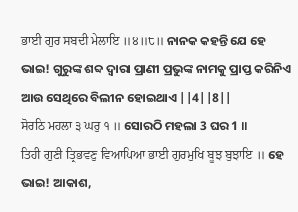ਭਾਈ ਗੁਰ ਸਬਦੀ ਮੇਲਾਇ ॥੪॥੮॥ ନାନକ କହନ୍ତି ଯେ ହେ ଭାଇ! ଗୁରୁଙ୍କ ଶବ୍ଦ ଦ୍ଵାରା ପ୍ରାଣୀ ପ୍ରଭୁଙ୍କ ନାମକୁ ପ୍ରାପ୍ତ କରିନିଏ ଆଉ ସେଥିରେ ବିଲୀନ ହୋଇଥାଏ ||4||8||
ਸੋਰਠਿ ਮਹਲਾ ੩ ਘਰੁ ੧ ॥ ସୋରଠି ମହଲା 3 ଘର 1 ॥
ਤਿਹੀ ਗੁਣੀ ਤ੍ਰਿਭਵਣੁ ਵਿਆਪਿਆ ਭਾਈ ਗੁਰਮੁਖਿ ਬੂਝ ਬੁਝਾਇ ॥ ହେ ଭାଇ! ଆକାଶ,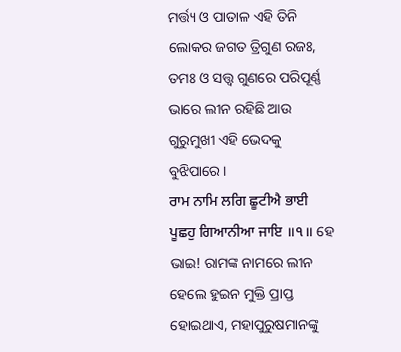ମର୍ତ୍ତ୍ୟ ଓ ପାତାଳ ଏହି ତିନି ଲୋକର ଜଗତ ତ୍ରିଗୁଣ ରଜଃ, ତମଃ ଓ ସତ୍ତ୍ଵ ଗୁଣରେ ପରିପୂର୍ଣ୍ଣ ଭାରେ ଲୀନ ରହିଛି ଆଉ ଗୁରୁମୁଖୀ ଏହି ଭେଦକୁ ବୁଝିପାରେ।
ਰਾਮ ਨਾਮਿ ਲਗਿ ਛੂਟੀਐ ਭਾਈ ਪੂਛਹੁ ਗਿਆਨੀਆ ਜਾਇ ॥੧॥ ହେ ଭାଇ! ରାମଙ୍କ ନାମରେ ଲୀନ ହେଲେ ହୁଇନ ମୁକ୍ତି ପ୍ରାପ୍ତ ହୋଇଥାଏ, ମହାପୁରୁଷମାନଙ୍କୁ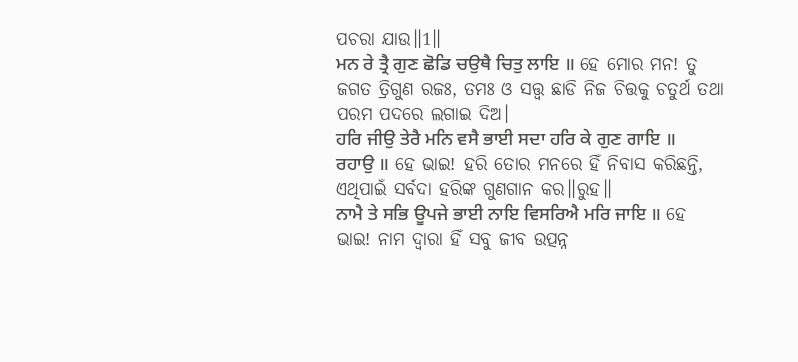ପଚରା ଯାଉ॥1॥
ਮਨ ਰੇ ਤ੍ਰੈ ਗੁਣ ਛੋਡਿ ਚਉਥੈ ਚਿਤੁ ਲਾਇ ॥ ହେ ମୋର ମନ! ତୁ ଜଗତ ତ୍ରିଗୁଣ ରଜଃ, ତମଃ ଓ ସତ୍ତ୍ଵ ଛାଡି ନିଜ ଚିତ୍ତକୁ ଚତୁର୍ଥ ତଥା ପରମ ପଦରେ ଲଗାଇ ଦିଅ।
ਹਰਿ ਜੀਉ ਤੇਰੈ ਮਨਿ ਵਸੈ ਭਾਈ ਸਦਾ ਹਰਿ ਕੇ ਗੁਣ ਗਾਇ ॥ ਰਹਾਉ ॥ ହେ ଭାଇ! ହରି ତୋର ମନରେ ହିଁ ନିବାସ କରିଛନ୍ତି, ଏଥିପାଇଁ ସର୍ବଦା ହରିଙ୍କ ଗୁଣଗାନ କର॥ରୁହ॥
ਨਾਮੈ ਤੇ ਸਭਿ ਊਪਜੇ ਭਾਈ ਨਾਇ ਵਿਸਰਿਐ ਮਰਿ ਜਾਇ ॥ ହେ ଭାଇ! ନାମ ଦ୍ଵାରା ହିଁ ସବୁ ଜୀବ ଉତ୍ପନ୍ନ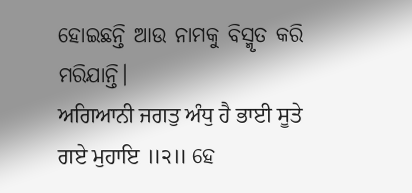ହୋଇଛନ୍ତି ଆଉ ନାମକୁ ବିସ୍ମୃତ କରି ମରିଯାନ୍ତି।
ਅਗਿਆਨੀ ਜਗਤੁ ਅੰਧੁ ਹੈ ਭਾਈ ਸੂਤੇ ਗਏ ਮੁਹਾਇ ॥੨॥ ହେ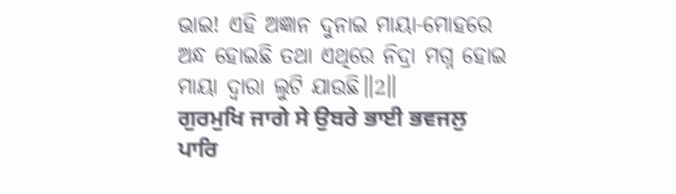ଭାଇ! ଏହି ଅଜ୍ଞାନ ଦୁନାଇ ମାୟା-ମୋହରେ ଅନ୍ଧ ହୋଇଛି ତଥା ଏଥିରେ ନିଦ୍ରା ମଗ୍ନ ହୋଇ ମାୟା ଦ୍ଵାରା ଲୁଟି ଯାଉଛି॥2॥
ਗੁਰਮੁਖਿ ਜਾਗੇ ਸੇ ਉਬਰੇ ਭਾਈ ਭਵਜਲੁ ਪਾਰਿ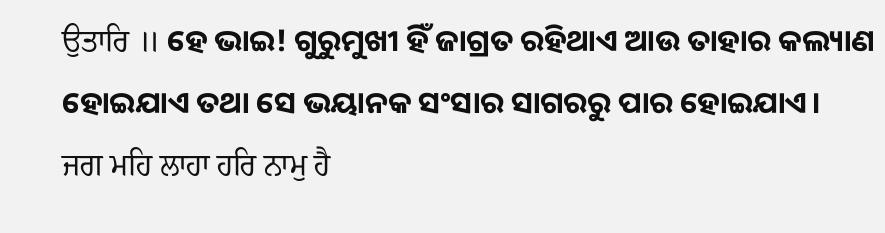ਉਤਾਰਿ ॥ ହେ ଭାଇ! ଗୁରୁମୁଖୀ ହିଁ ଜାଗ୍ରତ ରହିଥାଏ ଆଉ ତାହାର କଲ୍ୟାଣ ହୋଇଯାଏ ତଥା ସେ ଭୟାନକ ସଂସାର ସାଗରରୁ ପାର ହୋଇଯାଏ।
ਜਗ ਮਹਿ ਲਾਹਾ ਹਰਿ ਨਾਮੁ ਹੈ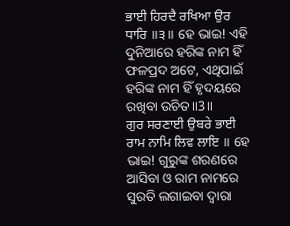ਭਾਈ ਹਿਰਦੈ ਰਖਿਆ ਉਰ ਧਾਰਿ ॥੩॥ ହେ ଭାଇ! ଏହି ଦୁନିଆରେ ହରିଙ୍କ ନାମ ହିଁ ଫଳପ୍ରଦ ଅଟେ, ଏଥିପାଇଁ ହରିଙ୍କ ନାମ ହିଁ ହୃଦୟରେ ରଖିବା ଉଚିତ॥3॥
ਗੁਰ ਸਰਣਾਈ ਉਬਰੇ ਭਾਈ ਰਾਮ ਨਾਮਿ ਲਿਵ ਲਾਇ ॥ ହେ ଭାଇ! ଗୁରୁଙ୍କ ଶରଣରେ ଆସିବା ଓ ରାମ ନାମରେ ସୁରତି ଲଗାଇବା ଦ୍ଵାରା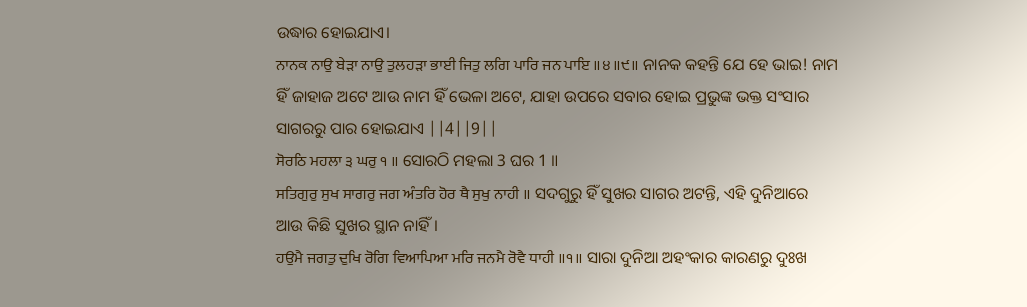ଉଦ୍ଧାର ହୋଇଯାଏ।
ਨਾਨਕ ਨਾਉ ਬੇੜਾ ਨਾਉ ਤੁਲਹੜਾ ਭਾਈ ਜਿਤੁ ਲਗਿ ਪਾਰਿ ਜਨ ਪਾਇ ॥੪॥੯॥ ନାନକ କହନ୍ତି ଯେ ହେ ଭାଇ! ନାମ ହିଁ ଜାହାଜ ଅଟେ ଆଉ ନାମ ହିଁ ଭେଳା ଅଟେ, ଯାହା ଉପରେ ସବାର ହୋଇ ପ୍ରଭୁଙ୍କ ଭକ୍ତ ସଂସାର ସାଗରରୁ ପାର ହୋଇଯାଏ ||4||9||
ਸੋਰਠਿ ਮਹਲਾ ੩ ਘਰੁ ੧ ॥ ସୋରଠି ମହଲା 3 ଘର 1 ॥
ਸਤਿਗੁਰੁ ਸੁਖ ਸਾਗਰੁ ਜਗ ਅੰਤਰਿ ਹੋਰ ਥੈ ਸੁਖੁ ਨਾਹੀ ॥ ସଦଗୁରୁ ହିଁ ସୁଖର ସାଗର ଅଟନ୍ତି, ଏହି ଦୁନିଆରେ ଆଉ କିଛି ସୁଖର ସ୍ଥାନ ନାହିଁ।
ਹਉਮੈ ਜਗਤੁ ਦੁਖਿ ਰੋਗਿ ਵਿਆਪਿਆ ਮਰਿ ਜਨਮੈ ਰੋਵੈ ਧਾਹੀ ॥੧॥ ସାରା ଦୁନିଆ ଅହଂକାର କାରଣରୁ ଦୁଃଖ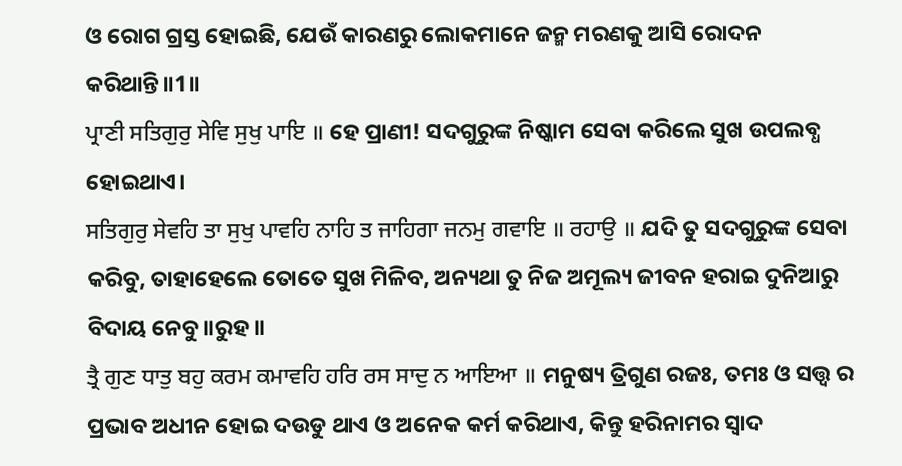ଓ ରୋଗ ଗ୍ରସ୍ତ ହୋଇଛି, ଯେଉଁ କାରଣରୁ ଲୋକମାନେ ଜନ୍ମ ମରଣକୁ ଆସି ରୋଦନ କରିଥାନ୍ତି॥1॥
ਪ੍ਰਾਣੀ ਸਤਿਗੁਰੁ ਸੇਵਿ ਸੁਖੁ ਪਾਇ ॥ ହେ ପ୍ରାଣୀ! ସଦଗୁରୁଙ୍କ ନିଷ୍କାମ ସେବା କରିଲେ ସୁଖ ଉପଲବ୍ଧ ହୋଇଥାଏ।
ਸਤਿਗੁਰੁ ਸੇਵਹਿ ਤਾ ਸੁਖੁ ਪਾਵਹਿ ਨਾਹਿ ਤ ਜਾਹਿਗਾ ਜਨਮੁ ਗਵਾਇ ॥ ਰਹਾਉ ॥ ଯଦି ତୁ ସଦଗୁରୁଙ୍କ ସେବା କରିବୁ, ତାହାହେଲେ ତୋତେ ସୁଖ ମିଳିବ, ଅନ୍ୟଥା ତୁ ନିଜ ଅମୂଲ୍ୟ ଜୀବନ ହରାଇ ଦୁନିଆରୁ ବିଦାୟ ନେବୁ॥ରୁହ॥
ਤ੍ਰੈ ਗੁਣ ਧਾਤੁ ਬਹੁ ਕਰਮ ਕਮਾਵਹਿ ਹਰਿ ਰਸ ਸਾਦੁ ਨ ਆਇਆ ॥ ମନୁଷ୍ୟ ତ୍ରିଗୁଣ ରଜଃ, ତମଃ ଓ ସତ୍ତ୍ଵ ର ପ୍ରଭାବ ଅଧୀନ ହୋଇ ଦଉଡୁ ଥାଏ ଓ ଅନେକ କର୍ମ କରିଥାଏ, କିନ୍ତୁ ହରିନାମର ସ୍ଵାଦ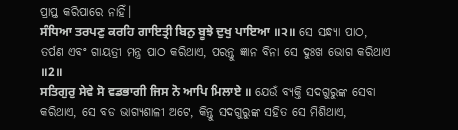ପ୍ରାପ୍ତ କରିପାରେ ନାହିଁ।
ਸੰਧਿਆ ਤਰਪਣੁ ਕਰਹਿ ਗਾਇਤ੍ਰੀ ਬਿਨੁ ਬੂਝੇ ਦੁਖੁ ਪਾਇਆ ॥੨॥ ସେ ସନ୍ଧ୍ୟା ପାଠ, ତର୍ପଣ ଏବଂ ଗାୟତ୍ରୀ ମନ୍ତ୍ର ପାଠ କରିଥାଏ, ପରନ୍ତୁ ଜ୍ଞାନ ବିନା ସେ ଦୁଃଖ ଭୋଗ କରିଥାଏ ॥2॥
ਸਤਿਗੁਰੁ ਸੇਵੇ ਸੋ ਵਡਭਾਗੀ ਜਿਸ ਨੋ ਆਪਿ ਮਿਲਾਏ ॥ ଯେଉଁ ବ୍ୟକ୍ତି ସଦଗୁରୁଙ୍କ ସେବା କରିଥାଏ, ସେ ବଡ ଭାଗ୍ୟଶାଳୀ ଅଟେ, କିନ୍ତୁ ସଦଗୁରୁଙ୍କ ସହିତ ସେ ମିଶିଥାଏ,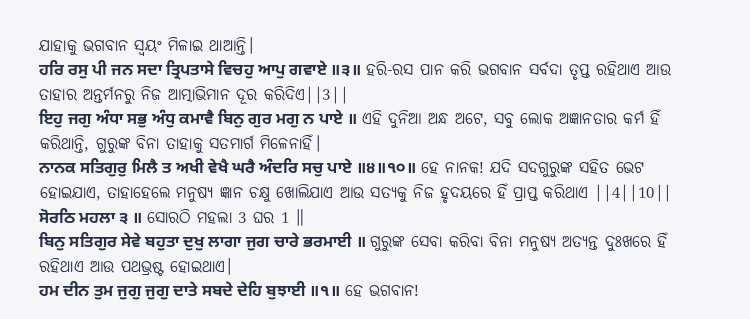ଯାହାକୁ ଭଗବାନ ସ୍ଵୟଂ ମିଳାଇ ଥାଆନ୍ତି।
ਹਰਿ ਰਸੁ ਪੀ ਜਨ ਸਦਾ ਤ੍ਰਿਪਤਾਸੇ ਵਿਚਹੁ ਆਪੁ ਗਵਾਏ ॥੩॥ ହରି-ରସ ପାନ କରି ଭଗବାନ ସର୍ବଦା ତୃପ୍ତ ରହିଥାଏ ଆଉ ତାହାର ଅନ୍ତର୍ମନରୁ ନିଜ ଆତ୍ମାଭିମାନ ଦୂର କରିଦିଏ||3||
ਇਹੁ ਜਗੁ ਅੰਧਾ ਸਭੁ ਅੰਧੁ ਕਮਾਵੈ ਬਿਨੁ ਗੁਰ ਮਗੁ ਨ ਪਾਏ ॥ ଏହି ଦୁନିଆ ଅନ୍ଧ ଅଟେ, ସବୁ ଲୋକ ଅଜ୍ଞାନତାର କର୍ମ ହିଁ କରିଥାନ୍ତି, ଗୁରୁଙ୍କ ବିନା ତାହାକୁ ସତମାର୍ଗ ମିଳେନାହିଁ।
ਨਾਨਕ ਸਤਿਗੁਰੁ ਮਿਲੈ ਤ ਅਖੀ ਵੇਖੈ ਘਰੈ ਅੰਦਰਿ ਸਚੁ ਪਾਏ ॥੪॥੧੦॥ ହେ ନାନକ! ଯଦି ସଦଗୁରୁଙ୍କ ସହିତ ଭେଟ ହୋଇଯାଏ, ତାହାହେଲେ ମନୁଷ୍ୟ ଜ୍ଞାନ ଚକ୍ଷୁ ଖୋଲିଯାଏ ଆଉ ସତ୍ୟକୁ ନିଜ ହୃଦୟରେ ହିଁ ପ୍ରାପ୍ତ କରିଥାଏ ||4||10||
ਸੋਰਠਿ ਮਹਲਾ ੩ ॥ ସୋରଠି ମହଲା 3 ଘର 1 ॥
ਬਿਨੁ ਸਤਿਗੁਰ ਸੇਵੇ ਬਹੁਤਾ ਦੁਖੁ ਲਾਗਾ ਜੁਗ ਚਾਰੇ ਭਰਮਾਈ ॥ ଗୁରୁଙ୍କ ସେବା କରିବା ବିନା ମନୁଷ୍ୟ ଅତ୍ୟନ୍ତ ଦୁଃଖରେ ହିଁ ରହିଥାଏ ଆଉ ପଥଭ୍ରଷ୍ଟ ହୋଇଥାଏ।
ਹਮ ਦੀਨ ਤੁਮ ਜੁਗੁ ਜੁਗੁ ਦਾਤੇ ਸਬਦੇ ਦੇਹਿ ਬੁਝਾਈ ॥੧॥ ହେ ଭଗବାନ!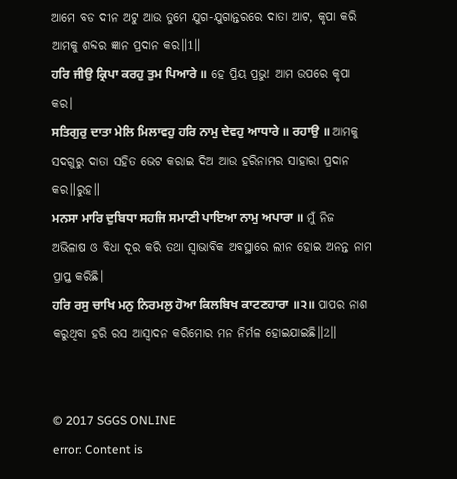ଆମେ ବଡ ଦୀନ ଅଟୁ ଆଉ ତୁମେ ଯୁଗ-ଯୁଗାନ୍ତରରେ ଦାତା ଆଟ, କୃପା କରି ଆମକୁ ଶବ୍ଦର ଜ୍ଞାନ ପ୍ରଦାନ କର॥1॥
ਹਰਿ ਜੀਉ ਕ੍ਰਿਪਾ ਕਰਹੁ ਤੁਮ ਪਿਆਰੇ ॥ ହେ ପ୍ରିୟ ପ୍ରଭୁ! ଆମ ଉପରେ କୃପା କର।
ਸਤਿਗੁਰੁ ਦਾਤਾ ਮੇਲਿ ਮਿਲਾਵਹੁ ਹਰਿ ਨਾਮੁ ਦੇਵਹੁ ਆਧਾਰੇ ॥ ਰਹਾਉ ॥ ଆମକୁ ସଦଗୁରୁ ଦାତା ସହିତ ଭେଟ କରାଇ ଦିଅ ଆଉ ହରିନାମର ସାହାରା ପ୍ରଦାନ କର॥ରୁହ॥
ਮਨਸਾ ਮਾਰਿ ਦੁਬਿਧਾ ਸਹਜਿ ਸਮਾਣੀ ਪਾਇਆ ਨਾਮੁ ਅਪਾਰਾ ॥ ମୁଁ ନିଜ ଅଭିଳାଷ ଓ ବିଧା ଦୂର କରି ତଥା ସ୍ଵାଭାବିକ ଅବସ୍ଥାରେ ଲୀନ ହୋଇ ଅନନ୍ତ ନାମ ପ୍ରାପ୍ତ କରିଛି।
ਹਰਿ ਰਸੁ ਚਾਖਿ ਮਨੁ ਨਿਰਮਲੁ ਹੋਆ ਕਿਲਬਿਖ ਕਾਟਣਹਾਰਾ ॥੨॥ ପାପର ନାଶ କରୁଥିବା ହରି ରସ ଆସ୍ଵାଦନ କରିମୋର ମନ ନିର୍ମଳ ହୋଇଯାଇଛି॥2॥


© 2017 SGGS ONLINE
error: Content is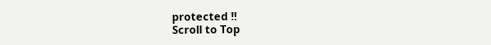protected !!
Scroll to Top